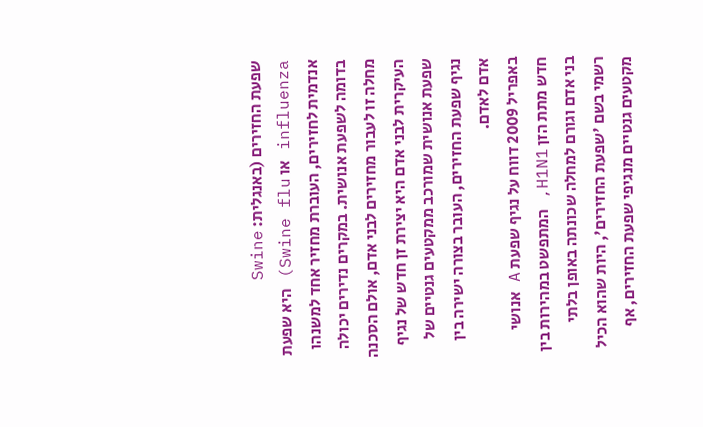שפעת החזירים (באנגלית: Swine influenza או Swine flu) היא שפעת אנדמית לחזירים, העוברת מחזיר אחד למשנהו בדומה לשפעת אנושית. במקרים נדירים יכולה מחלה זו לעבור מחזירים לבני אדם, אולם הסכנה העיקרית לבני אדם היא יצירת זן חדש של נגיף שפעת אנושית שמורכב ממקטעים גנטיים של נגיף שפעת החזירים, העובר בצורה ישירה בין אדם לאדם.
באפריל 2009 דווח על נגיף שפעת A אנושי חדש מתת הזן H1N1, המתפשט במהירות בין בני אדם וגורם למחלה שכונתה באופן בלתי רשמי בשם 'שפעת החזירים', היות שהוא הכיל מקטעים גנטיים מנגיפי שפעת החזירים, אף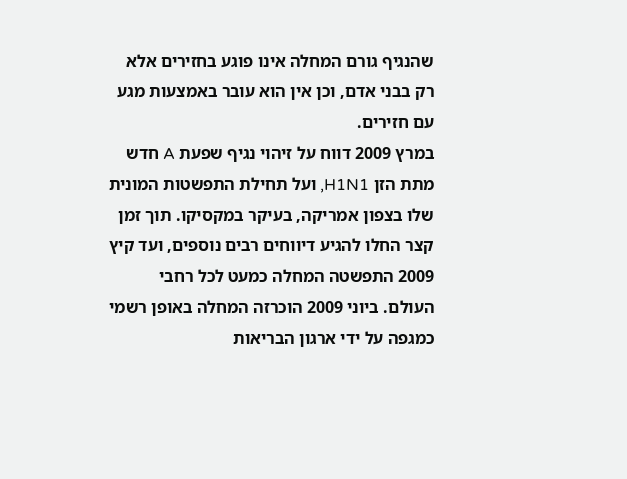שהנגיף גורם המחלה אינו פוגע בחזירים אלא רק בבני אדם, וכן אין הוא עובר באמצעות מגע עם חזירים.
במרץ 2009 דווח על זיהוי נגיף שפעת A חדש מתת הזן H1N1, ועל תחילת התפשטות המונית שלו בצפון אמריקה, בעיקר במקסיקו. תוך זמן קצר החלו להגיע דיווחים רבים נוספים, ועד קיץ 2009 התפשטה המחלה כמעט לכל רחבי העולם. ביוני 2009 הוכרזה המחלה באופן רשמי כמגפה על ידי ארגון הבריאות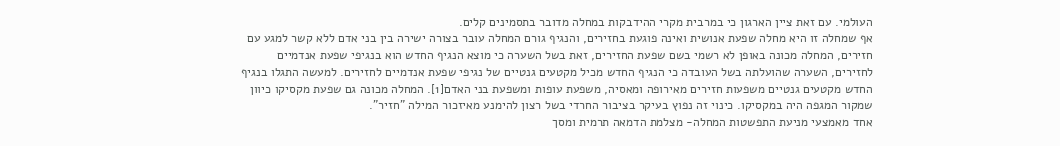העולמי. עם זאת ציין הארגון כי במרבית מקרי ההידבקות במחלה מדובר בתסמינים קלים.
אף שמחלה זו היא מחלה שפעת אנושית ואינה פוגעת בחזירים, והנגיף גורם המחלה עובר בצורה ישירה בין בני אדם ללא קשר למגע עם חזירים, המחלה מכונה באופן לא רשמי בשם שפעת החזירים, זאת בשל השערה כי מוצא הנגיף החדש הוא בנגיפי שפעת אנדמיים לחזירים, השערה שהועלתה בשל העובדה כי הנגיף החדש מכיל מקטעים גנטיים של נגיפי שפעת אנדמיים לחזירים. למעשה התגלו בנגיף החדש מקטעים גנטיים משפעות חזירים מאירופה ומאסיה, משפעת עופות ומשפעת בני האדם[1]. המחלה מכונה גם שפעת מקסיקו כיוון שמקור המגפה היה במקסיקו. כינוי זה נפוץ בעיקר בציבור החרדי בשל רצון להימנע מאיזכור המילה "חזיר".
אחד מאמצעי מניעת התפשטות המחלה- מצלמת הדמאה תרמית ומסך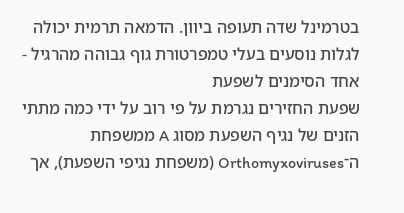בטרמינל שדה תעופה ביוון. הדמאה תרמית יכולה לגלות נוסעים בעלי טמפרטורת גוף גבוהה מהרגיל - אחד הסימנים לשפעת
שפעת החזירים נגרמת על פי רוב על ידי כמה מתתי הזנים של נגיף השפעת מסוג A ממשפחת ה־Orthomyxoviruses (משפחת נגיפי השפעת), אך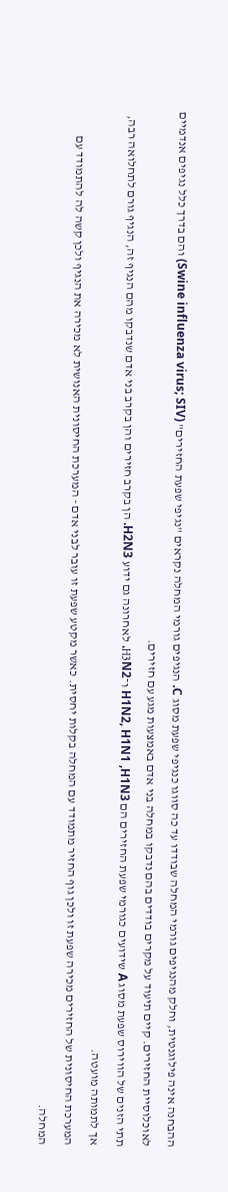ההבחנה אינה פילוגנטית, וחלק מהנגיפים גורמי המחלה שבודדו עד כה סווגו כנגיפי שפעת מסוג C. הנגיפים גורמי המחלה נקראים "נגיפי שפעת החזירים" (Swine influenza virus; SIV) והם בדרך כלל נגיפים אנדמיים לאוכלוסיית החזירים. קיים תיעוד על מקרים בודדים בהם נדבקו במחלה בני אדם באמצעות מגע עם חזירים.
תתי הזנים של הווירוס שפעת מסוג A שידועים כגורמי שפעת החזירים הם H1N2, H1N1 ,H1N3 ו־H3N2. לאחרונה גם ידוע H2N3. הן בקרב חזירים והן בקרב בני אדם שנדבקו מהם הנגיף זה, הנגיף גורם לתחלואה רבה, אך לתמותה מועטה.
המערכת החיסונית של החזירים מכירה שפעת זו ולכן גוף החזיר מתמודד עם המחלה בקלות יחסית. כאשר מקטע שפעת זו עובר לבני אדם - המערכת החיסונית האנושית לא מכירה את הנגיף ולכן קשה לה להתמודד עם המחלה.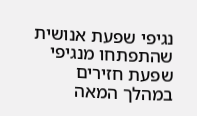נגיפי שפעת אנושית שהתפתחו מנגיפי שפעת חזירים
במהלך המאה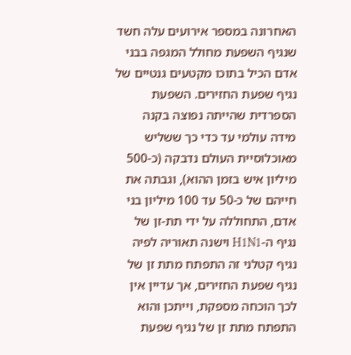האחרונה במספר אירועים עלה חשד שנגיף השפעת מחולל המגפה בבני אדם הכיל בתוכו מקטעים גנטיים של נגיף שפעת החזירים. השפעת הספרדית שהייתה נפוצה בקנה מידה עולמי עד כדי כך ששליש מאוכלוסיית העולם נדבקה (כ-500 מיליון איש בזמן ההוא), וגבתה את חייהם של כ-50 עד 100 מיליון בני אדם, התחוללה על ידי תת-זן של נגיף ה-H1N1 וישנה תאוריה לפיה נגיף קטלני זה התפתח מתת זן של נגיף שפעת החזירים, אך עדיין אין לכך הוכחה מספקת, וייתכן והוא התפתח מתת זן של נגיף שפעת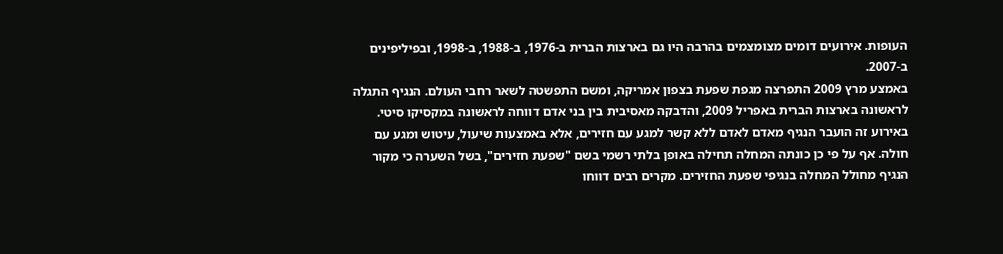העופות. אירועים דומים מצומצמים בהרבה היו גם בארצות הברית ב-1976, ב-1988, ב-1998, ובפיליפינים ב-2007.
באמצע מרץ 2009 התפרצה מגפת שפעת בצפון אמריקה, ומשם התפשטה לשאר רחבי העולם. הנגיף התגלה לראשונה בארצות הברית באפריל 2009, והדבקה מאסיבית בין בני אדם דווחה לראשונה במקסיקו סיטי. באירוע זה הועבר הנגיף מאדם לאדם ללא קשר למגע עם חזירים, אלא באמצעות שיעול, עיטוש ומגע עם חולה. אף על פי כן כונתה המחלה תחילה באופן בלתי רשמי בשם "שפעת חזירים", בשל השערה כי מקור הנגיף מחולל המחלה בנגיפי שפעת החזירים. מקרים רבים דווחו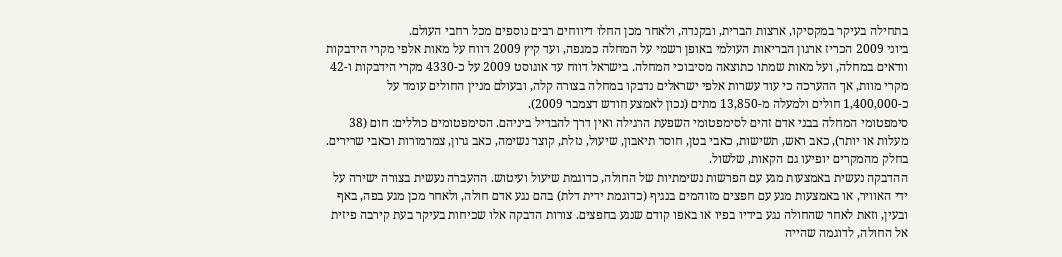בתחילה בעיקר במקסיקו, ארצות הברית, ובקנדה, ולאחר מכן החלו דיווחים רבים נוספים מכל רחבי העולם.
ביוני 2009 הכריז ארגון הבריאות העולמי באופן רשמי על המחלה כמגפה, ועד קיץ 2009 דווח על מאות אלפי מקרי הידבקות וודאים במחלה, ועל מאות שמתו כתוצאה מסיבוכי המחלה. בישראל דווח עד אוגוסט 2009 על כ-4330 מקרי הידבקות ו-42 מקרי מוות, אך ההערכה כי עוד עשרות אלפי ישראלים נדבקו במחלה בצורה קלה, ובעולם מניין החולים עומד על כ-1,400,000 חולים ולמעלה מ-13,850 מתים (נכון לאמצע חודש דצמבר 2009).
סימפטומי המחלה בבני אדם זהים לסימפטומי השפעת הרגילה ואין דרך להבדיל ביניהם. הסימפטומים כוללים: חום (38 מעלות או יותר), כאב ראש, תשישות, כאבי בטן, חוסר תיאבון, שיעול, נזלת, קוצר נשימה, כאב גרון, צמרמורות וכאבי שרירים. בחלק מהמקרים יופיעו גם הקאות, שלשול.
ההדבקה נעשית באמצעות מגע עם הפרשות נשימתיות של החולה, כדוגמת שיעול ועיטוש. ההעברה נעשית בצורה ישירה על ידי האוויר, או באמצעות מגע עם חפצים מזוהמים בנגיף (כדוגמת ידית דלת) בהם נגע אדם חולה, ולאחר מכן מגע בפה, באף ובעין, וזאת לאחר שהחולה נגע בידיו בפיו או באפו קודם שנגע בחפצים. צורות הדבקה אלו שכיחות בעיקר בעת קירבה פיזית אל החולה, לדוגמה שהייה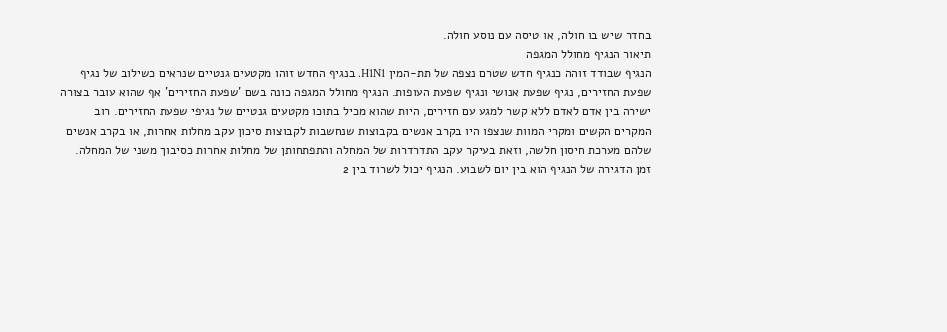בחדר שיש בו חולה, או טיסה עם נוסע חולה.
תיאור הנגיף מחולל המגפה
הנגיף שבודד זוהה כנגיף חדש שטרם נצפה של תת-המין H1N1. בנגיף החדש זוהו מקטעים גנטיים שנראים כשילוב של נגיף שפעת החזירים, נגיף שפעת אנושי ונגיף שפעת העופות. הנגיף מחולל המגפה כונה בשם 'שפעת החזירים' אף שהוא עובר בצורה ישירה בין אדם לאדם ללא קשר למגע עם חזירים, היות שהוא מכיל בתוכו מקטעים גנטיים של נגיפי שפעת החזירים. רוב המקרים הקשים ומקרי המוות שנצפו היו בקרב אנשים בקבוצות שנחשבות לקבוצות סיכון עקב מחלות אחרות, או בקרב אנשים שלהם מערכת חיסון חלשה, וזאת בעיקר עקב התדרדרות של המחלה והתפתחותן של מחלות אחרות כסיבוך משני של המחלה. זמן הדגירה של הנגיף הוא בין יום לשבוע. הנגיף יכול לשרוד בין 2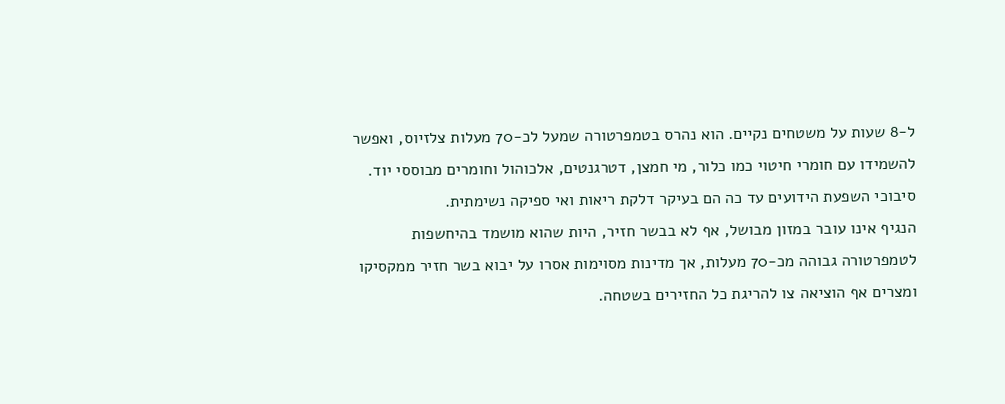ל-8 שעות על משטחים נקיים. הוא נהרס בטמפרטורה שמעל לכ-70 מעלות צלזיוס, ואפשר להשמידו עם חומרי חיטוי כמו כלור, מי חמצן, דטרגנטים, אלכוהול וחומרים מבוססי יוד. סיבוכי השפעת הידועים עד כה הם בעיקר דלקת ריאות ואי ספיקה נשימתית.
הנגיף אינו עובר במזון מבושל, אף לא בבשר חזיר, היות שהוא מושמד בהיחשפות לטמפרטורה גבוהה מכ-70 מעלות, אך מדינות מסוימות אסרו על יבוא בשר חזיר ממקסיקו ומצרים אף הוציאה צו להריגת כל החזירים בשטחה.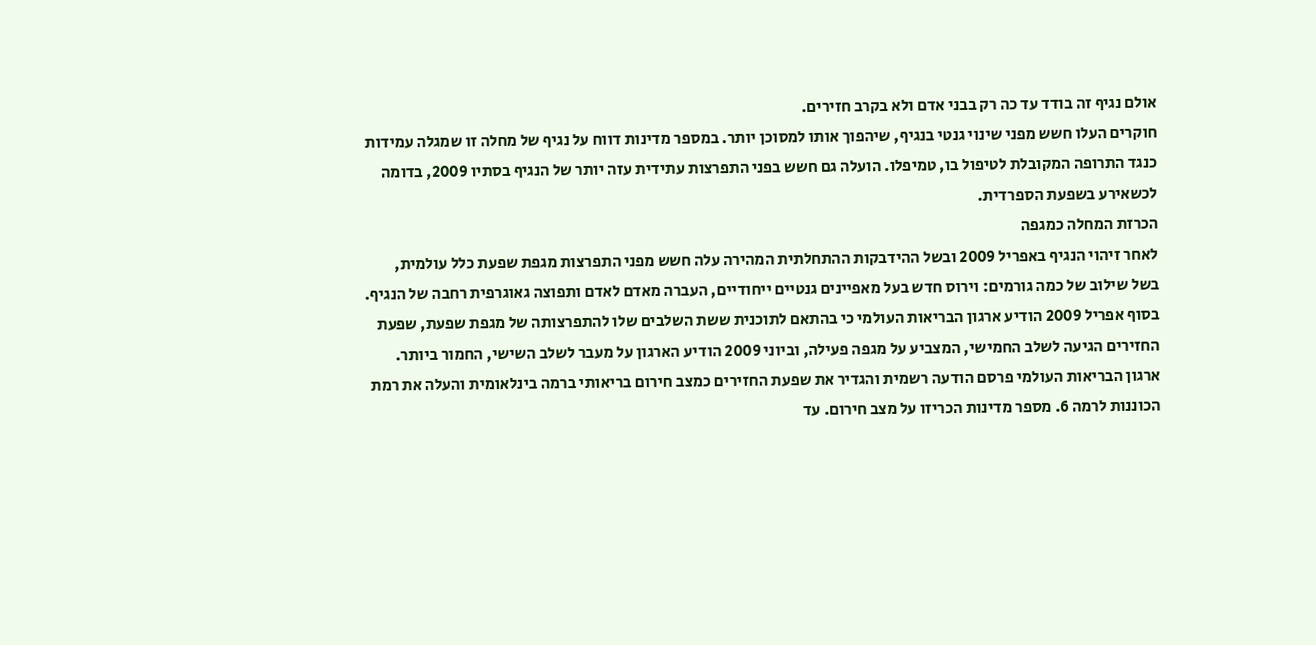אולם נגיף זה בודד עד כה רק בבני אדם ולא בקרב חזירים.
חוקרים העלו חשש מפני שינוי גנטי בנגיף, שיהפוך אותו למסוכן יותר. במספר מדינות דווח על נגיף של מחלה זו שמגלה עמידות כנגד התרופה המקובלת לטיפול בו, טמיפלו. הועלה גם חשש בפני התפרצות עתידית עזה יותר של הנגיף בסתיו 2009, בדומה לכשאירע בשפעת הספרדית.
הכרזת המחלה כמגפה
לאחר זיהוי הנגיף באפריל 2009 ובשל ההידבקות ההתחלתית המהירה עלה חשש מפני התפרצות מגפת שפעת כלל עולמית, בשל שילוב של כמה גורמים: וירוס חדש בעל מאפיינים גנטיים ייחודיים, העברה מאדם לאדם ותפוצה גאוגרפית רחבה של הנגיף.
בסוף אפריל 2009 הודיע ארגון הבריאות העולמי כי בהתאם לתוכנית ששת השלבים שלו להתפרצותה של מגפת שפעת, שפעת החזירים הגיעה לשלב החמישי, המצביע על מגפה פעילה, וביוני 2009 הודיע הארגון על מעבר לשלב השישי, החמור ביותר.
ארגון הבריאות העולמי פרסם הודעה רשמית והגדיר את שפעת החזירים כמצב חירום בריאותי ברמה בינלאומית והעלה את רמת הכוננות לרמה 6. מספר מדינות הכריזו על מצב חירום. עד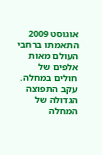אוגוסט 2009 התאמתו ברחבי העולם מאות אלפים של חולים במחלה. עקב התפוצה הגדולה של המחלה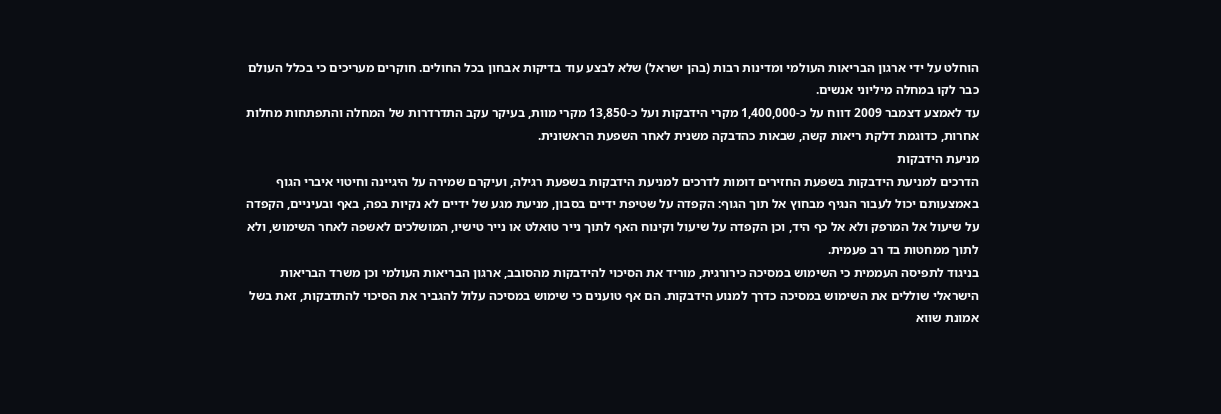הוחלט על ידי ארגון הבריאות העולמי ומדינות רבות (בהן ישראל) שלא לבצע עוד בדיקות אבחון בכל החולים. חוקרים מעריכים כי בכלל העולם כבר לקו במחלה מיליוני אנשים.
עד לאמצע דצמבר 2009 דווח על כ-1,400,000 מקרי הידבקות ועל כ-13,850 מקרי מוות, בעיקר עקב התדרדרות של המחלה והתפתחות מחלות אחרות, כדוגמת דלקת ריאות קשה, שבאות כהדבקה משנית לאחר השפעת הראשונית.
מניעת הידבקות
הדרכים למניעת הידבקות בשפעת החזירים דומות לדרכים למניעת הידבקות בשפעת רגילה, ועיקרם שמירה על היגיינה וחיטוי איברי הגוף באמצעותם יכול לעבור הנגיף מבחוץ אל תוך הגוף: הקפדה על שטיפת ידיים בסבון, מניעת מגע של ידיים לא נקיות בפה, באף ובעיניים, הקפדה על שיעול אל המרפק ולא אל כף היד, וכן הקפדה על שיעול וקינוח האף לתוך נייר טואלט או נייר טישיו, המושלכים לאשפה לאחר השימוש, ולא לתוך ממחטות בד רב פעמית.
בניגוד לתפיסה העממית כי השימוש במסיכה כירורגית, מוריד את הסיכוי להידבקות מהסובב, ארגון הבריאות העולמי וכן משרד הבריאות הישראלי שוללים את השימוש במסיכה כדרך למנוע הידבקות. הם אף טוענים כי שימוש במסיכה עלול להגביר את הסיכוי להתדבקות, זאת בשל אמונת שווא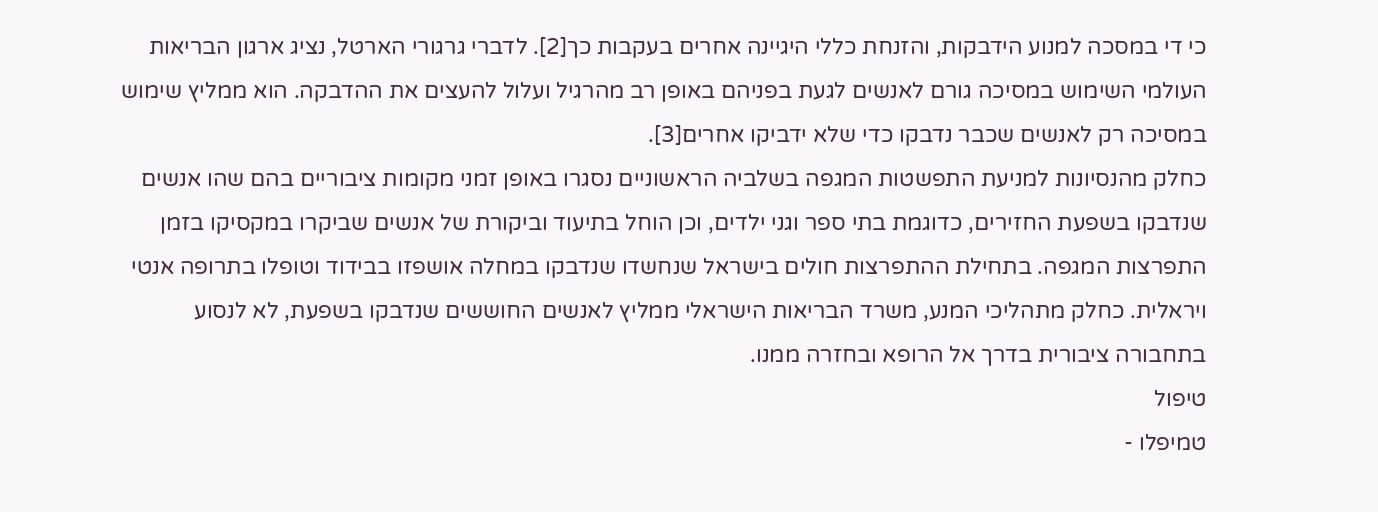כי די במסכה למנוע הידבקות, והזנחת כללי היגיינה אחרים בעקבות כך[2]. לדברי גרגורי הארטל, נציג ארגון הבריאות העולמי השימוש במסיכה גורם לאנשים לגעת בפניהם באופן רב מהרגיל ועלול להעצים את ההדבקה. הוא ממליץ שימוש במסיכה רק לאנשים שכבר נדבקו כדי שלא ידביקו אחרים[3].
כחלק מהנסיונות למניעת התפשטות המגפה בשלביה הראשוניים נסגרו באופן זמני מקומות ציבוריים בהם שהו אנשים שנדבקו בשפעת החזירים, כדוגמת בתי ספר וגני ילדים, וכן הוחל בתיעוד וביקורת של אנשים שביקרו במקסיקו בזמן התפרצות המגפה. בתחילת ההתפרצות חולים בישראל שנחשדו שנדבקו במחלה אושפזו בבידוד וטופלו בתרופה אנטי ויראלית. כחלק מתהליכי המנע, משרד הבריאות הישראלי ממליץ לאנשים החוששים שנדבקו בשפעת, לא לנסוע בתחבורה ציבורית בדרך אל הרופא ובחזרה ממנו.
טיפול
טמיפלו -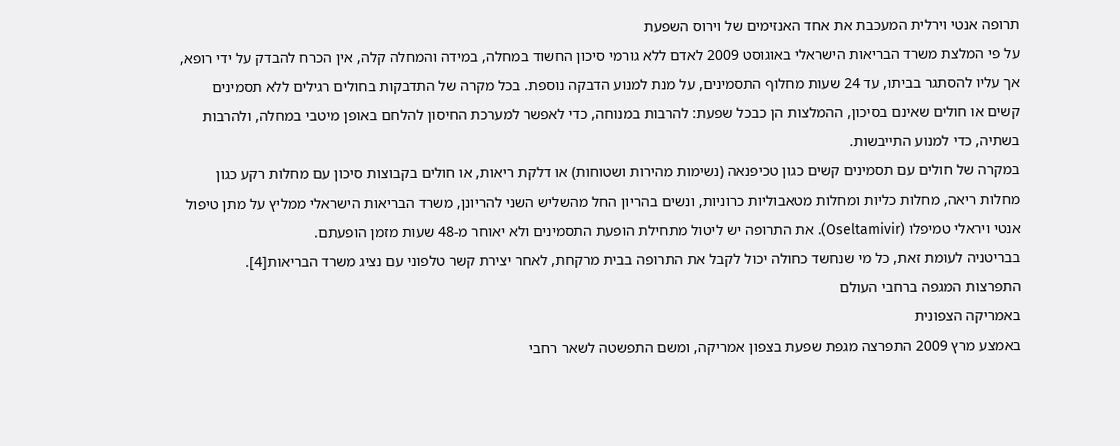תרופה אנטי וירלית המעכבת את אחד האנזימים של וירוס השפעת
על פי המלצת משרד הבריאות הישראלי באוגוסט 2009 לאדם ללא גורמי סיכון החשוד במחלה, במידה והמחלה קלה, אין הכרח להבדק על ידי רופא, אך עליו להסתגר בביתו, עד 24 שעות מחלוף התסמינים, על מנת למנוע הדבקה נוספת. בכל מקרה של התדבקות בחולים רגילים ללא תסמינים קשים או חולים שאינם בסיכון, ההמלצות הן כבכל שפעת: להרבות במנוחה, כדי לאפשר למערכת החיסון להלחם באופן מיטבי במחלה, ולהרבות בשתיה, כדי למנוע התייבשות.
במקרה של חולים עם תסמינים קשים כגון טכיפנאה (נשימות מהירות ושטוחות) או דלקת ריאות, או חולים בקבוצות סיכון עם מחלות רקע כגון מחלות ריאה, מחלות כליות ומחלות מטאבוליות כרוניות, ונשים בהריון החל מהשליש השני להריונן, משרד הבריאות הישראלי ממליץ על מתן טיפול אנטי ויראלי טמיפלו (Oseltamivir). את התרופה יש ליטול מתחילת הופעת התסמינים ולא יאוחר מ-48 שעות מזמן הופעתם.
בבריטניה לעומת זאת, כל מי שנחשד כחולה יכול לקבל את התרופה בבית מרקחת, לאחר יצירת קשר טלפוני עם נציג משרד הבריאות[4].
התפרצות המגפה ברחבי העולם
באמריקה הצפונית
באמצע מרץ 2009 התפרצה מגפת שפעת בצפון אמריקה, ומשם התפשטה לשאר רחבי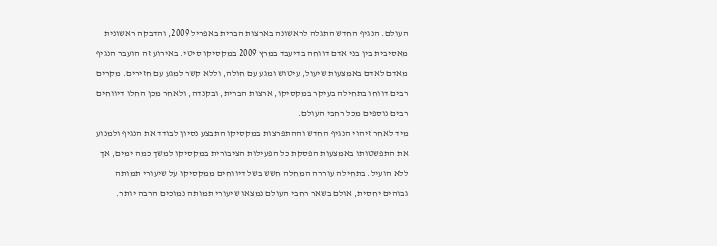העולם. הנגיף החדש התגלה לראשונה בארצות הברית באפריל 2009, והדבקה ראשונית מאסיבית בין בני אדם דווחה בדיעבד במרץ 2009 במקסיקו סיטי. באירוע זה הועבר הנגיף מאדם לאדם באמצעות שיעול, עיטוש ומגע עם חולה, וללא קשר למגע עם חזירים. מקרים רבים דווחו בתחילה בעיקר במקסיקו, ארצות הברית, ובקנדה, ולאחר מכן החלו דיווחים רבים נוספים מכל רחבי העולם.
מיד לאחר זיהוי הנגיף החדש וההתפרצות במקסיקו התבצע נסיון לבודד את הנגיף ולמנוע את התפשטותו באמצעות הפסקת כל הפעילות הציבורית במקסיקו למשך כמה ימים, אך ללא הועיל. בתחילה עוררה המחלה חשש בשל דיווחים ממקסיקו על שיעורי תמותה גבוהים יחסית, אולם בשאר רחבי העולם נמצאו שיעורי תמותה נמוכים הרבה יותר.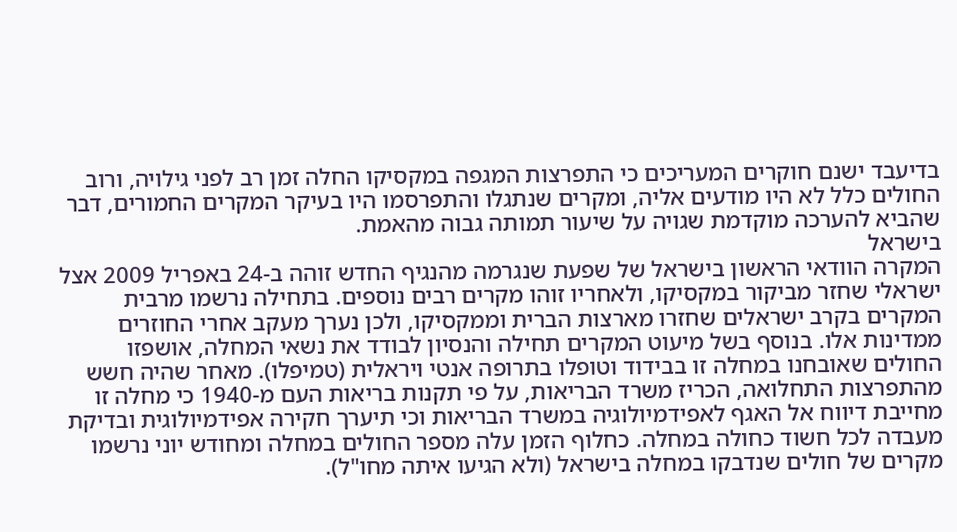בדיעבד ישנם חוקרים המעריכים כי התפרצות המגפה במקסיקו החלה זמן רב לפני גילויה, ורוב החולים כלל לא היו מודעים אליה, ומקרים שנתגלו והתפרסמו היו בעיקר המקרים החמורים, דבר שהביא להערכה מוקדמת שגויה על שיעור תמותה גבוה מהאמת.
בישראל
המקרה הוודאי הראשון בישראל של שפעת שנגרמה מהנגיף החדש זוהה ב-24 באפריל 2009 אצל ישראלי שחזר מביקור במקסיקו, ולאחריו זוהו מקרים רבים נוספים. בתחילה נרשמו מרבית המקרים בקרב ישראלים שחזרו מארצות הברית וממקסיקו, ולכן נערך מעקב אחרי החוזרים ממדינות אלו. בנוסף בשל מיעוט המקרים תחילה והנסיון לבודד את נשאי המחלה, אושפזו החולים שאובחנו במחלה זו בבידוד וטופלו בתרופה אנטי ויראלית (טמיפלו). מאחר שהיה חשש מהתפרצות התחלואה, הכריז משרד הבריאות, על פי תקנות בריאות העם מ-1940 כי מחלה זו מחייבת דיווח אל האגף לאפידמיולוגיה במשרד הבריאות וכי תיערך חקירה אפידמיולוגית ובדיקת מעבדה לכל חשוד כחולה במחלה. כחלוף הזמן עלה מספר החולים במחלה ומחודש יוני נרשמו מקרים של חולים שנדבקו במחלה בישראל (ולא הגיעו איתה מחו"ל).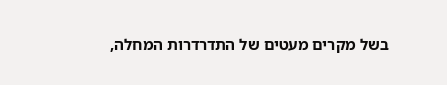בשל מקרים מעטים של התדרדרות המחלה,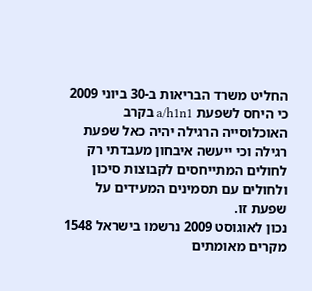החליט משרד הבריאות ב-30 ביוני 2009 כי היחס לשפעת a/h1n1 בקרב האוכלוסייה הרגילה יהיה כאל שפעת רגילה וכי ייעשה איבחון מעבדתי רק לחולים המתייחסים לקבוצות סיכון ולחולים עם תסמינים המעידים על שפעת זו.
נכון לאוגוסט 2009 נרשמו בישראל 1548 מקרים מאומתים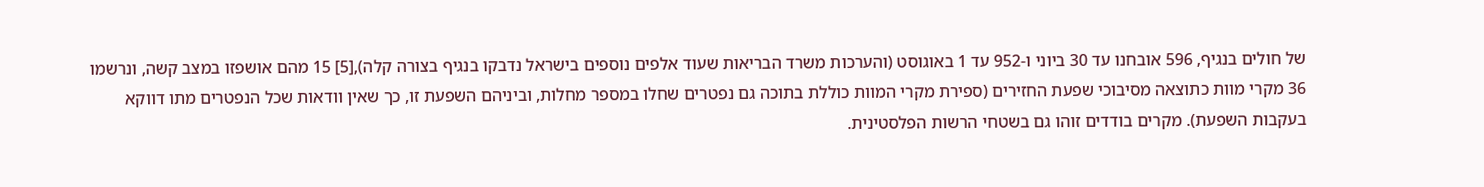של חולים בנגיף, 596 אובחנו עד 30 ביוני ו-952 עד 1 באוגוסט (והערכות משרד הבריאות שעוד אלפים נוספים בישראל נדבקו בנגיף בצורה קלה),[5] 15 מהם אושפזו במצב קשה, ונרשמו 36 מקרי מוות כתוצאה מסיבוכי שפעת החזירים (ספירת מקרי המוות כוללת בתוכה גם נפטרים שחלו במספר מחלות, וביניהם השפעת זו, כך שאין וודאות שכל הנפטרים מתו דווקא בעקבות השפעת). מקרים בודדים זוהו גם בשטחי הרשות הפלסטינית.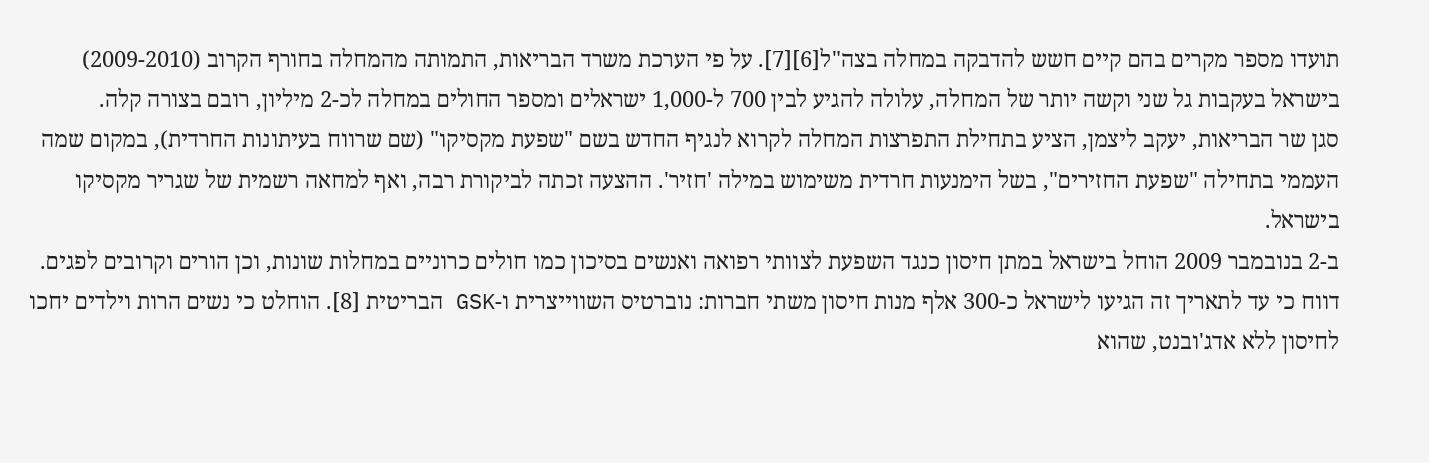תועדו מספר מקרים בהם קיים חשש להדבקה במחלה בצה"ל[6][7]. על פי הערכת משרד הבריאות, התמותה מהמחלה בחורף הקרוב (2009-2010) בישראל בעקבות גל שני וקשה יותר של המחלה, עלולה להגיע לבין 700 ל-1,000 ישראלים ומספר החולים במחלה לכ-2 מיליון, רובם בצורה קלה.
סגן שר הבריאות, יעקב ליצמן, הציע בתחילת התפרצות המחלה לקרוא לנגיף החדש בשם "שפעת מקסיקו" (שם שרווח בעיתונות החרדית), במקום שמה העממי בתחילה "שפעת החזירים", בשל הימנעות חרדית משימוש במילה 'חזיר'. ההצעה זכתה לביקורת רבה, ואף למחאה רשמית של שגריר מקסיקו בישראל.
ב-2 בנובמבר 2009 הוחל בישראל במתן חיסון כנגד השפעת לצוותי רפואה ואנשים בסיכון כמו חולים כרוניים במחלות שונות, וכן הורים וקרובים לפגים. דווח כי עד לתאריך זה הגיעו לישראל כ-300 אלף מנות חיסון משתי חברות: נוברטיס השווייצרית ו-GSK הבריטית [8]. הוחלט כי נשים הרות וילדים יחכו לחיסון ללא אדג'ובנט, שהוא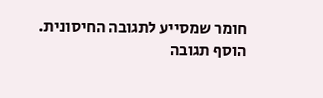חומר שמסייע לתגובה החיסונית.
הוסף תגובה